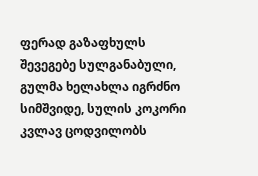ფერად გაზაფხულს შევეგებე სულგანაბული, გულმა ხელახლა იგრძნო სიმშვიდე, სულის კოკორი კვლავ ცოდვილობს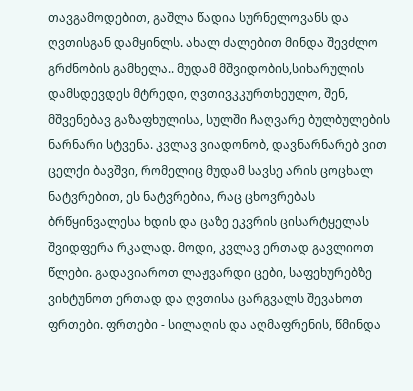თავგამოდებით, გაშლა წადია სურნელოვანს და ღვთისგან დამყინლს. ახალ ძალებით მინდა შევძლო გრძნობის გამხელა.. მუდამ მშვიდობის,სიხარულის დამსდევდეს მტრედი, ღვთივკკურთხეულო, შენ, მშვენებავ გაზაფხულისა, სულში ჩაღვარე ბულბულების ნარნარი სტვენა. კვლავ ვიადონობ, დავნარნარებ ვით ცელქი ბავშვი, რომელიც მუდამ სავსე არის ცოცხალ ნატვრებით, ეს ნატვრებია, რაც ცხოვრებას ბრწყინვალესა ხდის და ცაზე ეკვრის ცისარტყელას შვიდფერა რკალად. მოდი, კვლავ ერთად გავლიოთ წლები. გადავიაროთ ლაჟვარდი ცები, საფეხურებზე ვიხტუნოთ ერთად და ღვთისა ცარგვალს შევახოთ ფრთები. ფრთები - სილაღის და აღმაფრენის, წმინდა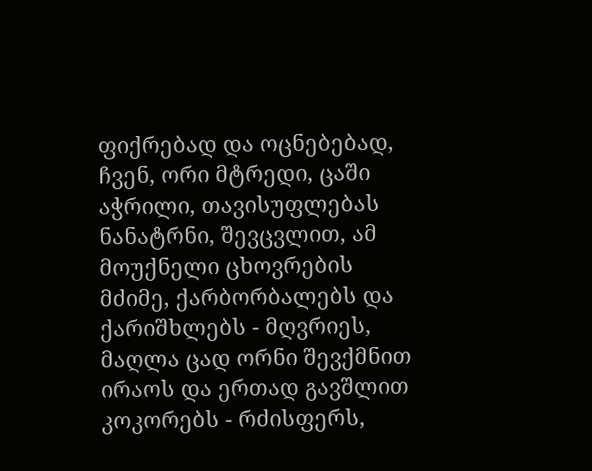ფიქრებად და ოცნებებად, ჩვენ, ორი მტრედი, ცაში აჭრილი, თავისუფლებას ნანატრნი, შევცვლით, ამ მოუქნელი ცხოვრების მძიმე, ქარბორბალებს და ქარიშხლებს - მღვრიეს, მაღლა ცად ორნი შევქმნით ირაოს და ერთად გავშლით კოკორებს - რძისფერს,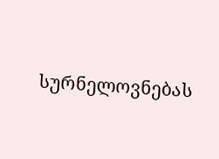სურნელოვნებას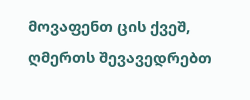მოვაფენთ ცის ქვეშ, ღმერთს შევავედრებთ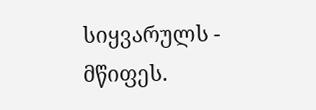სიყვარულს - მწიფეს.